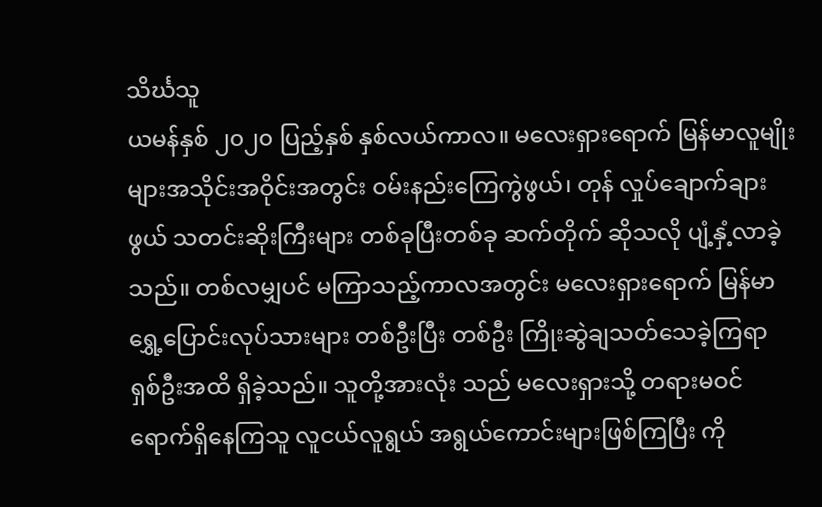သိင်္ဃသူ
ယမန်နှစ် ၂၀၂၀ ပြည့်နှစ် နှစ်လယ်ကာလ။ မလေးရှားရောက် မြန်မာလူမျိုးများအသိုင်းအဝိုင်းအတွင်း ဝမ်းနည်းကြေကွဲဖွယ်၊ တုန် လှုပ်ချောက်ချားဖွယ် သတင်းဆိုးကြီးများ တစ်ခုပြီးတစ်ခု ဆက်တိုက် ဆိုသလို ပျံ့နှံ့လာခဲ့သည်။ တစ်လမျှပင် မကြာသည့်ကာလအတွင်း မလေးရှားရောက် မြန်မာရွှေ့ပြောင်းလုပ်သားများ တစ်ဦးပြီး တစ်ဦး ကြိုးဆွဲချသတ်သေခဲ့ကြရာ ရှစ်ဦးအထိ ရှိခဲ့သည်။ သူတို့အားလုံး သည် မလေးရှားသို့ တရားမဝင်ရောက်ရှိနေကြသူ လူငယ်လူရွယ် အရွယ်ကောင်းများဖြစ်ကြပြီး ကို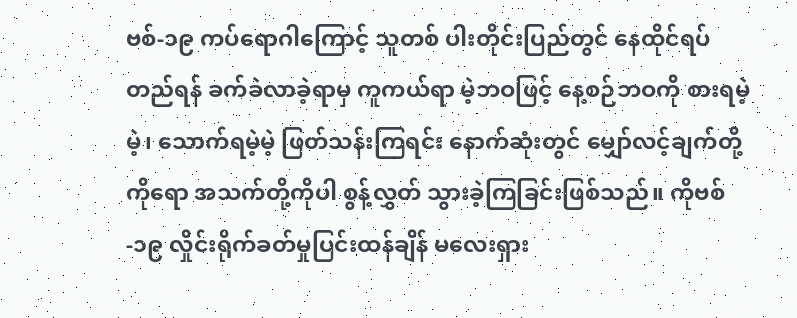ဗစ်-၁၉ ကပ်ရောဂါကြောင့် သူတစ် ပါးတိုင်းပြည်တွင် နေထိုင်ရပ်တည်ရန် ခက်ခဲလာခဲ့ရာမှ ကူကယ်ရာ မဲ့ဘဝဖြင့် နေ့စဉ်ဘဝကို စားရမဲ့မဲ့၊ သောက်ရမဲ့မဲ့ ဖြတ်သန်းကြရင်း နောက်ဆုံးတွင် မျှော်လင့်ချက်တို့ကိုရော အသက်တို့ကိုပါ စွန့်လွှတ် သွားခဲ့ကြခြင်းဖြစ်သည်။ ကိုဗစ်-၁၉ လှိုင်းရိုက်ခတ်မှုပြင်းထန်ချိန် မလေးရှား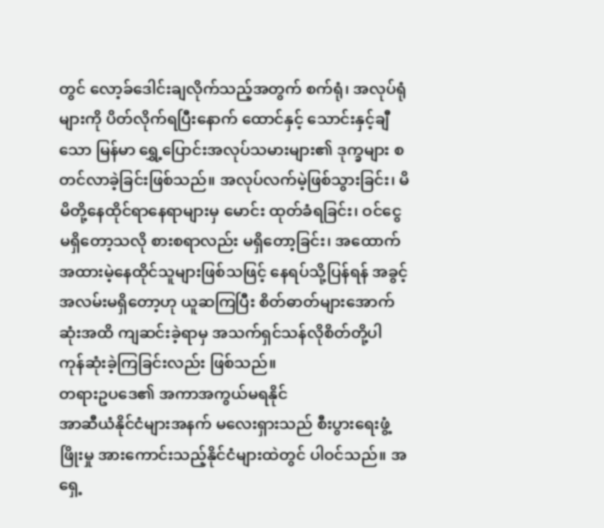တွင် လော့ခ်ဒေါင်းချလိုက်သည့်အတွက် စက်ရုံ၊ အလုပ်ရုံ များကို ပိတ်လိုက်ရပြီးနောက် ထောင်နှင့် သောင်းနှင့်ချီသော မြန်မာ ရွှေ့ပြောင်းအလုပ်သမားများ၏ ဒုက္ခများ စတင်လာခဲ့ခြင်းဖြစ်သည်။ အလုပ်လက်မဲ့ဖြစ်သွားခြင်း၊ မိမိတို့နေထိုင်ရာနေရာများမှ မောင်း ထုတ်ခံရခြင်း၊ ဝင်ငွေမရှိတော့သလို စားစရာလည်း မရှိတော့ခြင်း၊ အထောက်အထားမဲ့နေထိုင်သူများဖြစ်သဖြင့် နေရပ်သို့ပြန်ရန် အခွင့် အလမ်းမရှိတော့ဟု ယူဆကြပြီး စိတ်ဓာတ်များအောက်ဆုံးအထိ ကျဆင်းခဲ့ရာမှ အသက်ရှင်သန်လိုစိတ်တို့ပါ ကုန်ဆုံးခဲ့ကြခြင်းလည်း ဖြစ်သည်။
တရားဥပဒေ၏ အကာအကွယ်မရနိုင်
အာဆီယံနိုင်ငံများအနက် မလေးရှားသည် စီးပွားရေးဖွံ့ဖြိုးမှု အားကောင်းသည့်နိုင်ငံများထဲတွင် ပါဝင်သည်။ အရှေ့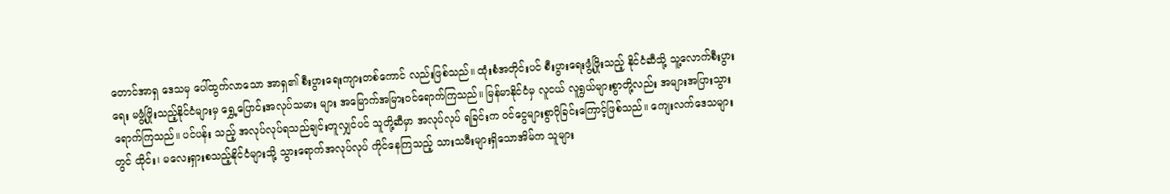တောင်အာရှ ဒေသမှ ပေါ်ထွက်လာသော အာရှ၏ စီးပွားရေးကျားတစ်ကောင် လည်းဖြစ်သည်။ ထုံးစံအတိုင်းပင် စီးပွားရေးဖွံ့ဖြိုးသည့် နိုင်ငံဆီသို့ သူ့လောက်စီးပွားရေး မဖွံ့ဖြိုးသည့်နိုင်ငံများမှ ရွှေ့ပြောင်းအလုပ်သမား များ အမြောက်အမြားဝင်ရောက်ကြသည်။ မြန်မာနိုင်ငံမှ လူငယ် လူရွယ်များစွာတို့လည်း အများအပြားသွားရောက်ကြသည်။ ပင်ပန်း သည့် အလုပ်လုပ်ရသည်ချင်းတူလျှင်ပင် သူတို့ဆီမှာ အလုပ်လုပ် ရခြင်းက ဝင်ငွေများစွာပိုခြင်းကြောင့်ဖြစ်သည်။ ကျေးလက်ဒေသများ တွင် ထိုင်း၊ မလေးရှားစသည့်နိုင်ငံများသို့ သွားရောက်အလုပ်လုပ် ကိုင်နေကြသည့် သားသမီးများရှိသောအိမ်က သူများ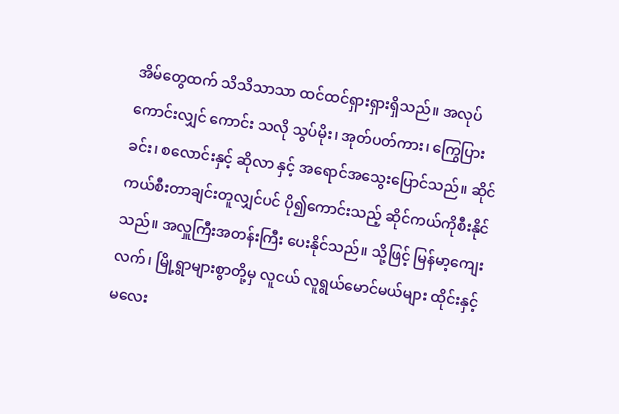အိမ်တွေထက် သိသိသာသာ ထင်ထင်ရှားရှားရှိသည်။ အလုပ်ကောင်းလျှင် ကောင်း သလို သွပ်မိုး၊ အုတ်ပတ်ကား၊ ကြွေပြားခင်း၊ စလောင်းနှင့် ဆိုလာ နှင့် အရောင်အသွေးပြောင်သည်။ ဆိုင်ကယ်စီးတာချင်းတူလျှင်ပင် ပို၍ကောင်းသည့် ဆိုင်ကယ်ကိုစီးနိုင်သည်။ အလှူကြီးအတန်းကြီး ပေးနိုင်သည်။ သို့ဖြင့် မြန်မာ့ကျေးလက်၊ မြို့ရွာများစွာတို့မှ လူငယ် လူရွယ်မောင်မယ်များ ထိုင်းနှင့် မလေး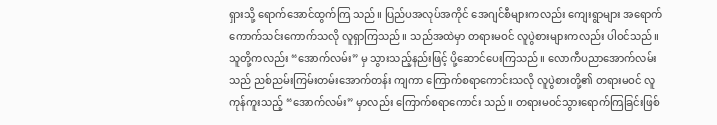ရှားသို့ ရောက်အောင်ထွက်ကြ သည်။ ပြည်ပအလုပ်အကိုင် အေဂျင်စီများကလည်း ကျေးရွာများ အရောက် ကောက်သင်းကောက်သလို လူရှာကြသည်။ သည်အထဲမှာ တရားမဝင် လူပွဲစားများကလည်း ပါဝင်သည်။
သူတို့ကလည်း “အောက်လမ်း” မှ သွားသည့်နည်းဖြင့် ပို့ဆောင်ပေးကြသည်။ လောကီပညာအောက်လမ်းသည် ညစ်ညမ်းကြမ်းတမ်းအောက်တန်း ကျကာ ကြောက်စရာကောင်းသလို လူပွဲစားတို့၏ တရားမဝင် လူကုန်ကူးသည့် “အောက်လမ်း” မှာလည်း ကြောက်စရာကောင်း သည်။ တရားမဝင်သွားရောက်ကြခြင်းဖြစ်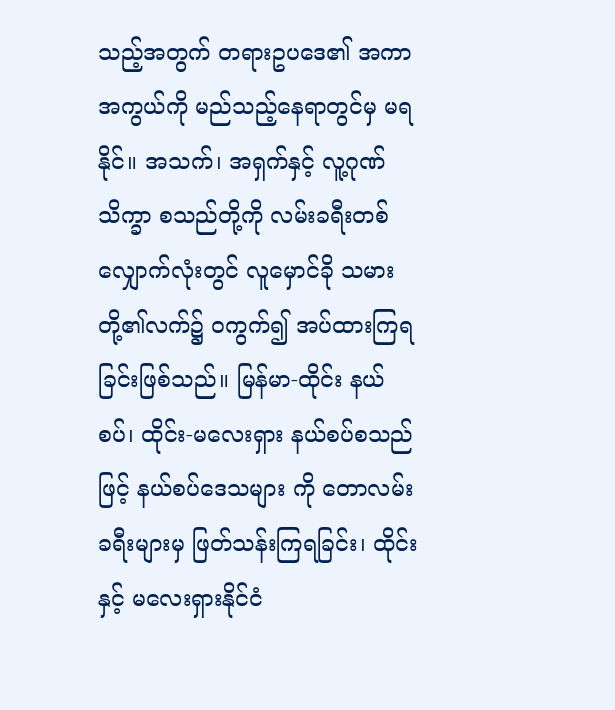သည့်အတွက် တရားဥပဒေ၏ အကာအကွယ်ကို မည်သည့်နေရာတွင်မှ မရနိုင်။ အသက်၊ အရှက်နှင့် လူ့ဂုဏ်သိက္ခာ စသည်တို့ကို လမ်းခရီးတစ်လျှောက်လုံးတွင် လူမှောင်ခို သမားတို့၏လက်၌ ဝကွက်၍ အပ်ထားကြရခြင်းဖြစ်သည်။ မြန်မာ-ထိုင်း နယ်စပ်၊ ထိုင်း-မလေးရှား နယ်စပ်စသည်ဖြင့် နယ်စပ်ဒေသများ ကို တောလမ်းခရီးများမှ ဖြတ်သန်းကြရခြင်း၊ ထိုင်းနှင့် မလေးရှားနိုင်ငံ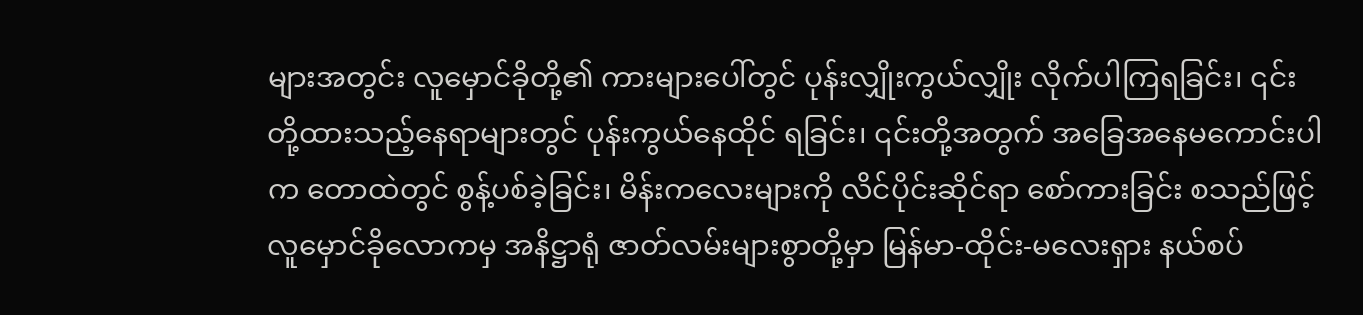များအတွင်း လူမှောင်ခိုတို့၏ ကားများပေါ်တွင် ပုန်းလျှိုးကွယ်လျှိုး လိုက်ပါကြရခြင်း၊ ၎င်းတို့ထားသည့်နေရာများတွင် ပုန်းကွယ်နေထိုင် ရခြင်း၊ ၎င်းတို့အတွက် အခြေအနေမကောင်းပါက တောထဲတွင် စွန့်ပစ်ခဲ့ခြင်း၊ မိန်းကလေးများကို လိင်ပိုင်းဆိုင်ရာ စော်ကားခြင်း စသည်ဖြင့် လူမှောင်ခိုလောကမှ အနိဋ္ဌာရုံ ဇာတ်လမ်းများစွာတို့မှာ မြန်မာ-ထိုင်း-မလေးရှား နယ်စပ်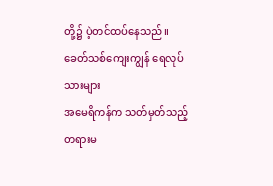တို့၌ ပဲ့တင်ထပ်နေသည်။
ခေတ်သစ်ကျေးကျွန် ရေလုပ်သားများ
အမေရိကန်က သတ်မှတ်သည့် တရားမ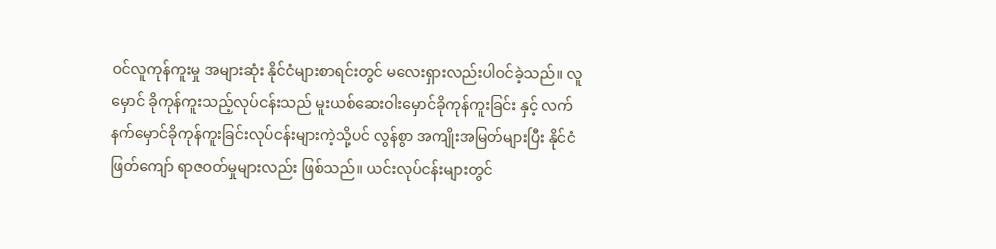ဝင်လူကုန်ကူးမှု အများဆုံး နိုင်ငံများစာရင်းတွင် မလေးရှားလည်းပါဝင်ခဲ့သည်။ လူမှောင် ခိုကုန်ကူးသည့်လုပ်ငန်းသည် မူးယစ်ဆေးဝါးမှောင်ခိုကုန်ကူးခြင်း နှင့် လက်နက်မှောင်ခိုကုန်ကူးခြင်းလုပ်ငန်းများကဲ့သို့ပင် လွန်စွာ အကျိုးအမြတ်များပြီး နိုင်ငံဖြတ်ကျော် ရာဇဝတ်မှုများလည်း ဖြစ်သည်။ ယင်းလုပ်ငန်းများတွင်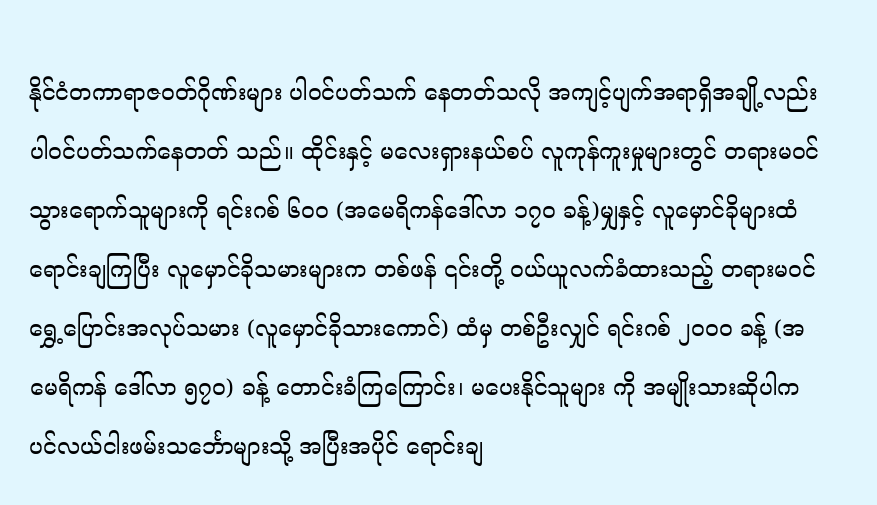နိုင်ငံတကာရာဇဝတ်ဂိုဏ်းများ ပါဝင်ပတ်သက် နေတတ်သလို အကျင့်ပျက်အရာရှိအချို့လည်း ပါဝင်ပတ်သက်နေတတ် သည်။ ထိုင်းနှင့် မလေးရှားနယ်စပ် လူကုန်ကူးမှုများတွင် တရားမဝင် သွားရောက်သူများကို ရင်းဂစ် ၆၀၀ (အမေရိကန်ဒေါ်လာ ၁၇၀ ခန့်)မျှနှင့် လူမှောင်ခိုများထံရောင်းချကြပြီး လူမှောင်ခိုသမားများက တစ်ဖန် ၎င်းတို့ ဝယ်ယူလက်ခံထားသည့် တရားမဝင်ရွှေ့ပြောင်းအလုပ်သမား (လူမှောင်ခိုသားကောင်) ထံမှ တစ်ဦးလျှင် ရင်းဂစ် ၂၀၀၀ ခန့် (အမေရိကန် ဒေါ်လာ ၅၇၀) ခန့် တောင်းခံကြကြောင်း၊ မပေးနိုင်သူများ ကို အမျိုးသားဆိုပါက ပင်လယ်ငါးဖမ်းသင်္ဘောများသို့ အပြီးအပိုင် ရောင်းချ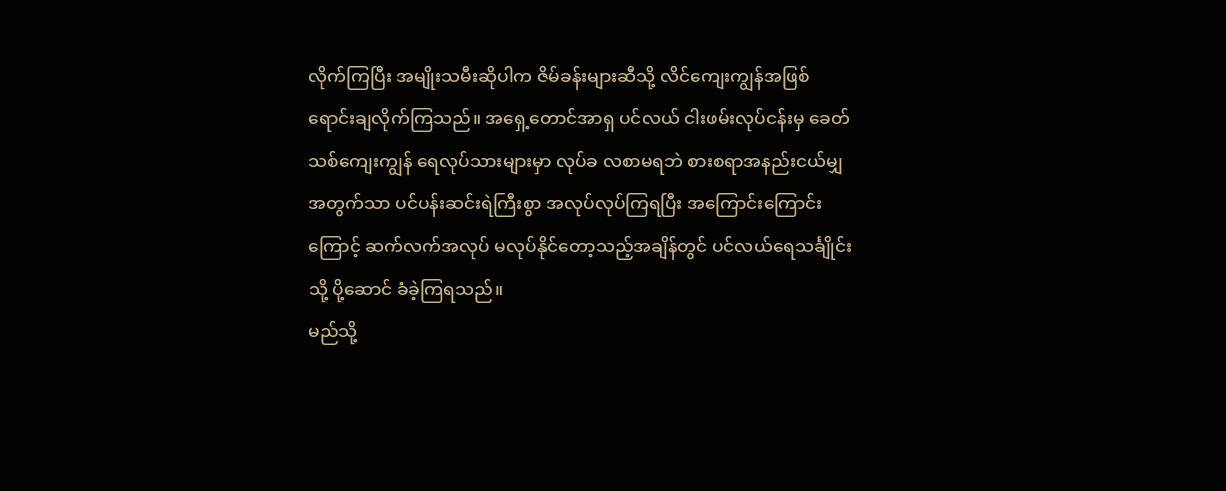လိုက်ကြပြီး အမျိုးသမီးဆိုပါက ဇိမ်ခန်းများဆီသို့ လိင်ကျေးကျွန်အဖြစ်ရောင်းချလိုက်ကြသည်။ အရှေ့တောင်အာရှ ပင်လယ် ငါးဖမ်းလုပ်ငန်းမှ ခေတ်သစ်ကျေးကျွန် ရေလုပ်သားများမှာ လုပ်ခ လစာမရဘဲ စားစရာအနည်းငယ်မျှအတွက်သာ ပင်ပန်းဆင်းရဲကြီးစွာ အလုပ်လုပ်ကြရပြီး အကြောင်းကြောင်းကြောင့် ဆက်လက်အလုပ် မလုပ်နိုင်တော့သည့်အချိန်တွင် ပင်လယ်ရေသင်္ချိုင်းသို့ ပို့ဆောင် ခံခဲ့ကြရသည်။
မည်သို့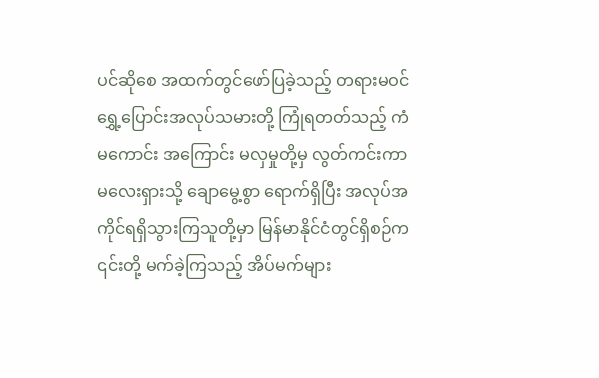ပင်ဆိုစေ အထက်တွင်ဖော်ပြခဲ့သည့် တရားမဝင် ရွှေ့ပြောင်းအလုပ်သမားတို့ ကြုံရတတ်သည့် ကံမကောင်း အကြောင်း မလှမှုတို့မှ လွတ်ကင်းကာ မလေးရှားသို့ ချောမွေ့စွာ ရောက်ရှိပြီး အလုပ်အကိုင်ရရှိသွားကြသူတို့မှာ မြန်မာနိုင်ငံတွင်ရှိစဉ်က ၎င်းတို့ မက်ခဲ့ကြသည့် အိပ်မက်များ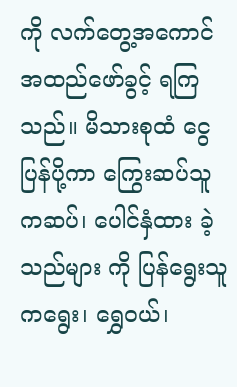ကို လက်တွေ့အကောင်အထည်ဖော်ခွင့် ရကြသည်။ မိသားစုထံ ငွေပြန်ပို့ကာ ကြွေးဆပ်သူကဆပ်၊ ပေါင်နှံထား ခဲ့သည်များ ကို ပြန်ရွေးသူကရွေး၊ ရွှေဝယ်၊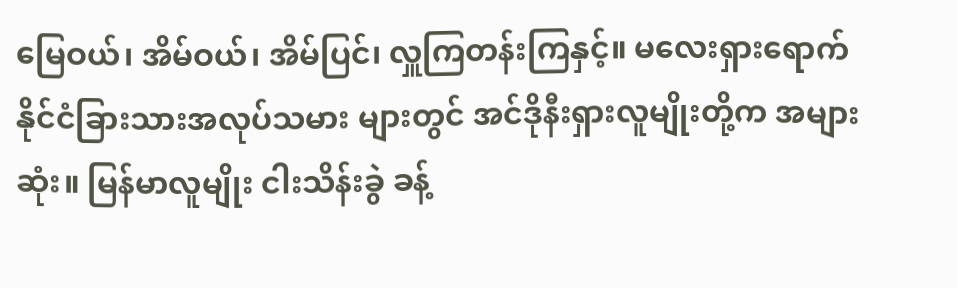မြေဝယ်၊ အိမ်ဝယ်၊ အိမ်ပြင်၊ လှူကြတန်းကြနှင့်။ မလေးရှားရောက် နိုင်ငံခြားသားအလုပ်သမား များတွင် အင်ဒိုနီးရှားလူမျိုးတို့က အများဆုံး။ မြန်မာလူမျိုး ငါးသိန်းခွဲ ခန့်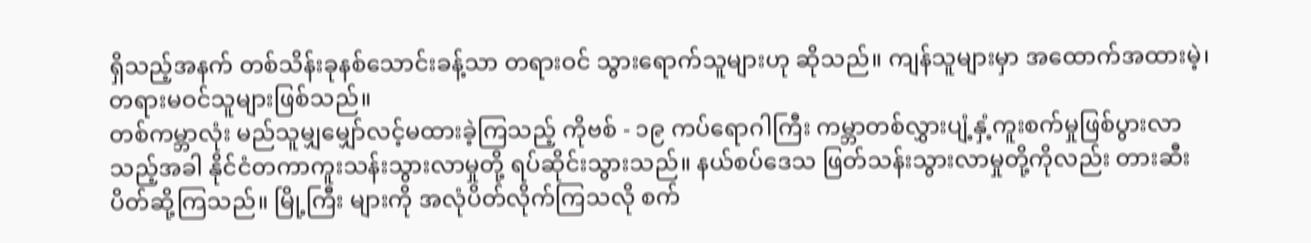ရှိသည့်အနက် တစ်သိန်းခုနစ်သောင်းခန့်သာ တရားဝင် သွားရောက်သူများဟု ဆိုသည်။ ကျန်သူများမှာ အထောက်အထားမဲ့၊ တရားမဝင်သူများဖြစ်သည်။
တစ်ကမ္ဘာလုံး မည်သူမျှမျှော်လင့်မထားခဲ့ကြသည့် ကိုဗစ် - ၁၉ ကပ်ရောဂါကြီး ကမ္ဘာတစ်လွှားပျံ့နှံ့ကူးစက်မှုဖြစ်ပွားလာသည့်အခါ နိုင်ငံတကာကူးသန်းသွားလာမှုတို့ ရပ်ဆိုင်းသွားသည်။ နယ်စပ်ဒေသ ဖြတ်သန်းသွားလာမှုတို့ကိုလည်း တားဆီးပိတ်ဆို့ကြသည်။ မြို့ကြီး များကို အလုံပိတ်လိုက်ကြသလို စက်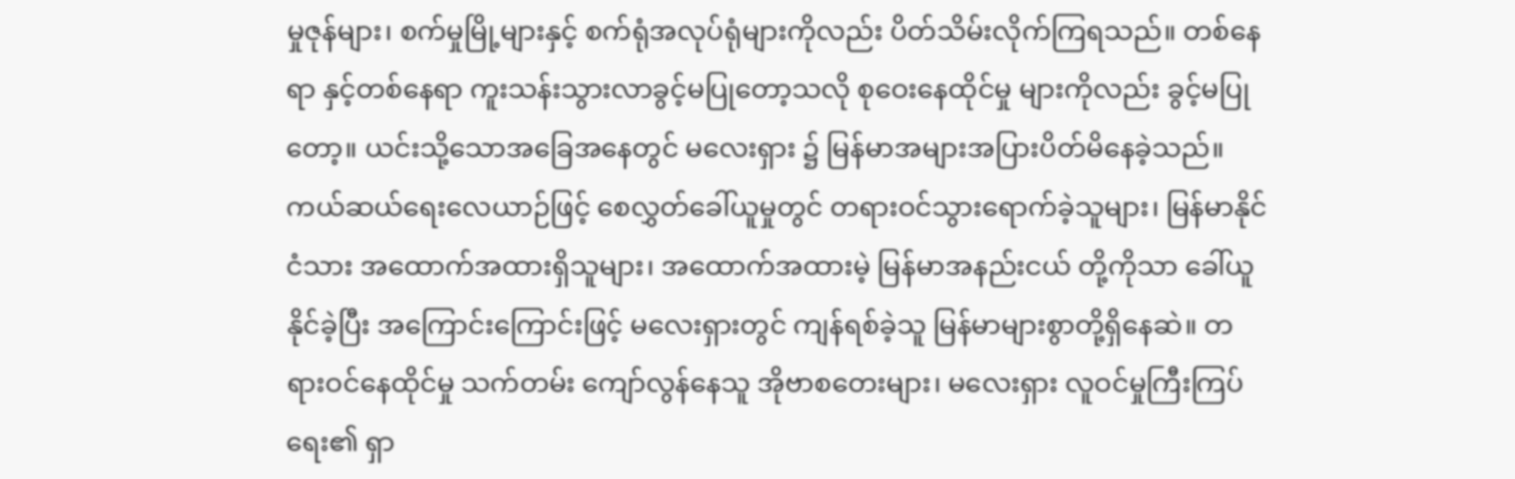မှုဇုန်များ၊ စက်မှုမြို့များနှင့် စက်ရုံအလုပ်ရုံများကိုလည်း ပိတ်သိမ်းလိုက်ကြရသည်။ တစ်နေရာ နှင့်တစ်နေရာ ကူးသန်းသွားလာခွင့်မပြုတော့သလို စုဝေးနေထိုင်မှု များကိုလည်း ခွင့်မပြုတော့။ ယင်းသို့သောအခြေအနေတွင် မလေးရှား ၌ မြန်မာအများအပြားပိတ်မိနေခဲ့သည်။ ကယ်ဆယ်ရေးလေယာဉ်ဖြင့် စေလွှတ်ခေါ်ယူမှုတွင် တရားဝင်သွားရောက်ခဲ့သူများ၊ မြန်မာနိုင်ငံသား အထောက်အထားရှိသူများ၊ အထောက်အထားမဲ့ မြန်မာအနည်းငယ် တို့ကိုသာ ခေါ်ယူနိုင်ခဲ့ပြီး အကြောင်းကြောင်းဖြင့် မလေးရှားတွင် ကျန်ရစ်ခဲ့သူ မြန်မာများစွာတို့ရှိနေဆဲ။ တရားဝင်နေထိုင်မှု သက်တမ်း ကျော်လွန်နေသူ အိုဗာစတေးများ၊ မလေးရှား လူဝင်မှုကြီးကြပ်ရေး၏ ရှာ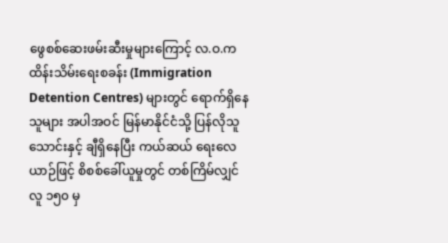ဖွေစစ်ဆေးဖမ်းဆီးမှုများကြောင့် လ.ဝ.က ထိန်းသိမ်းရေးစခန်း (Immigration Detention Centres) များတွင် ရောက်ရှိနေသူများ အပါအဝင် မြန်မာနိုင်ငံသို့ ပြန်လိုသူ သောင်းနှင့် ချီရှိနေပြီး ကယ်ဆယ် ရေးလေယာဉ်ဖြင့် စိစစ်ခေါ်ယူမှုတွင် တစ်ကြိမ်လျှင် လူ ၁၅၀ မှ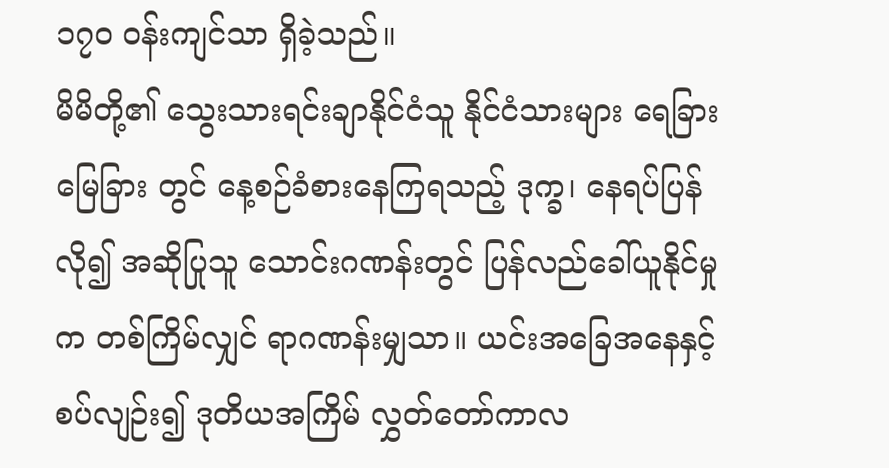၁၇၀ ဝန်းကျင်သာ ရှိခဲ့သည်။
မိမိတို့၏ သွေးသားရင်းချာနိုင်ငံသူ နိုင်ငံသားများ ရေခြားမြေခြား တွင် နေ့စဉ်ခံစားနေကြရသည့် ဒုက္ခ၊ နေရပ်ပြန်လို၍ အဆိုပြုသူ သောင်းဂဏန်းတွင် ပြန်လည်ခေါ်ယူနိုင်မှုက တစ်ကြိမ်လျှင် ရာဂဏန်းမျှသာ။ ယင်းအခြေအနေနှင့် စပ်လျဉ်း၍ ဒုတိယအကြိမ် လွှတ်တော်ကာလ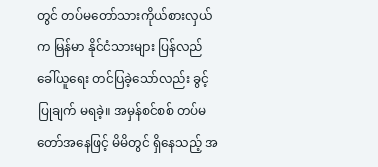တွင် တပ်မတော်သားကိုယ်စားလှယ်က မြန်မာ နိုင်ငံသားများ ပြန်လည်ခေါ်ယူရေး တင်ပြခဲ့သော်လည်း ခွင့်ပြုချက် မရခဲ့။ အမှန်စင်စစ် တပ်မတော်အနေဖြင့် မိမိတွင် ရှိနေသည့် အ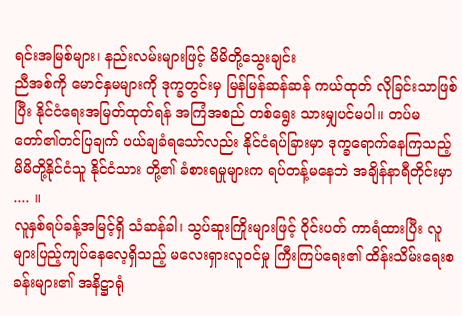ရင်းအမြစ်များ၊ နည်းလမ်းများဖြင့် မိမိတို့သွေးချင်း
ညီအစ်ကို မောင်နှမများကို ဒုက္ခတွင်းမှ မြန်မြန်ဆန်ဆန် ကယ်ထုတ် လိုခြင်းသာဖြစ်ပြီး နိုင်ငံရေးအမြတ်ထုတ်ရန် အကြံအစည် တစ်ရွေး သားမျှပင်မပါ။ တပ်မတော်၏တင်ပြချက် ပယ်ချခံရသော်လည်း နိုင်ငံရပ်ခြားမှာ ဒုက္ခရောက်နေကြသည့် မိမိတို့နိုင်ငံသူ နိုင်ငံသား တို့၏ ခံစားရမှုများက ရပ်တန့်မနေဘဲ အချိန်နာရီတိုင်းမှာ .... ။
လူနှစ်ရပ်ခန့်အမြင့်ရှိ သံဆန်ခါ၊ သွပ်ဆူးကြိုးများဖြင့် ဝိုင်းပတ် ကာရံထားပြီး လူများပြည့်ကျပ်နေလေ့ရှိသည့် မလေးရှားလူဝင်မှု ကြီးကြပ်ရေး၏ ထိန်းသိမ်းရေးစခန်းများ၏ အနိဋ္ဌာရုံ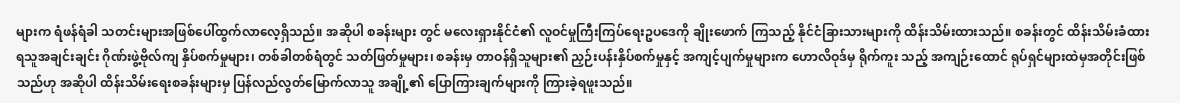များက ရံဖန်ရံခါ သတင်းများအဖြစ်ပေါ်ထွက်လာလေ့ရှိသည်။ အဆိုပါ စခန်းများ တွင် မလေးရှားနိုင်ငံ၏ လူဝင်မှုကြီးကြပ်ရေးဥပဒေကို ချိုးဖောက် ကြသည့် နိုင်ငံခြားသားများကို ထိန်းသိမ်းထားသည်။ စခန်းတွင် ထိန်းသိမ်းခံထားရသူအချင်းချင်း ဂိုဏ်းဖွဲ့ဗိုလ်ကျ နှိပ်စက်မှုများ၊ တစ်ခါတစ်ရံတွင် သတ်ဖြတ်မှုများ၊ စခန်းမှ တာဝန်ရှိသူများ၏ ညှဉ်းပန်းနှိပ်စက်မှုနှင့် အကျင့်ပျက်မှုများက ဟောလိဝုဒ်မှ ရိုက်ကူး သည့် အကျဉ်းထောင် ရုပ်ရှင်များထဲမှအတိုင်းဖြစ်သည်ဟု အဆိုပါ ထိန်းသိမ်းရေးစခန်းများမှ ပြန်လည်လွတ်မြောက်လာသူ အချို့၏ ပြောကြားချက်များကို ကြားခဲ့ရဖူးသည်။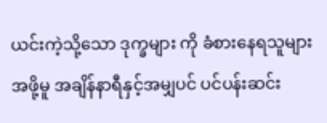ယင်းကဲ့သို့သော ဒုက္ခများ ကို ခံစားနေရသူများအဖို့မူ အချိန်နာရီနှင့်အမျှပင် ပင်ပန်းဆင်း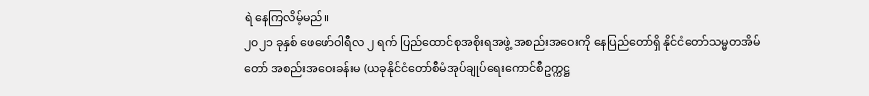ရဲ နေကြလိမ့်မည်။
၂၀၂၁ ခုနှစ် ဖေဖော်ဝါရီလ ၂ ရက် ပြည်ထောင်စုအစိုးရအဖွဲ့ အစည်းအဝေးကို နေပြည်တော်ရှိ နိုင်ငံတော်သမ္မတအိမ်တော် အစည်းအဝေးခန်းမ (ယခုနိုင်ငံတော်စီမံအုပ်ချုပ်ရေးကောင်စီဥက္ကဋ္ဌ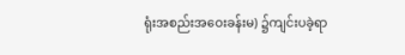ရုံးအစည်းအဝေးခန်းမ) ၌ကျင်းပခဲ့ရာ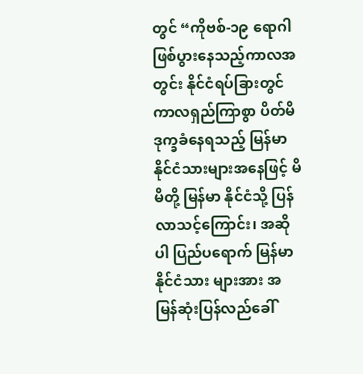တွင် “ကိုဗစ်-၁၉ ရောဂါ ဖြစ်ပွားနေသည့်ကာလအတွင်း နိုင်ငံရပ်ခြားတွင် ကာလရှည်ကြာစွာ ပိတ်မိဒုက္ခခံနေရသည့် မြန်မာနိုင်ငံသားများအနေဖြင့် မိမိတို့ မြန်မာ နိုင်ငံသို့ ပြန်လာသင့်ကြောင်း၊ အဆိုပါ ပြည်ပရောက် မြန်မာနိုင်ငံသား များအား အမြန်ဆုံးပြန်လည်ခေါ်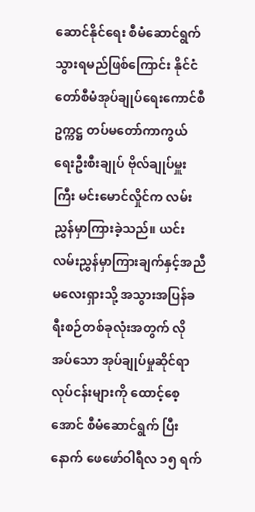ဆောင်နိုင်ရေး စီမံဆောင်ရွက် သွားရမည်ဖြစ်ကြောင်း နိုင်ငံတော်စီမံအုပ်ချုပ်ရေးကောင်စီဥက္ကဋ္ဌ တပ်မတော်ကာကွယ်ရေးဦးစီးချုပ် ဗိုလ်ချုပ်မှူးကြီး မင်းမောင်လှိုင်က လမ်းညွှန်မှာကြားခဲ့သည်။ ယင်း လမ်းညွှန်မှာကြားချက်နှင့်အညီ မလေးရှားသို့ အသွားအပြန်ခရီးစဉ်တစ်ခုလုံးအတွက် လိုအပ်သော အုပ်ချုပ်မှုဆိုင်ရာလုပ်ငန်းများကို ထောင့်စေ့အောင် စီမံဆောင်ရွက် ပြီးနောက် ဖေဖော်ဝါရီလ ၁၅ ရက်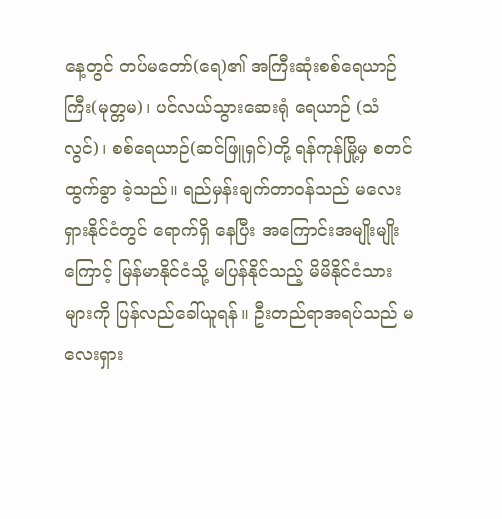နေ့တွင် တပ်မတော်(ရေ)၏ အကြီးဆုံးစစ်ရေယာဉ်ကြီး(မုတ္တမ)၊ ပင်လယ်သွားဆေးရုံ ရေယာဉ် (သံလွင်)၊ စစ်ရေယာဉ်(ဆင်ဖြူရှင်)တို့ ရန်ကုန်မြို့မှ စတင်ထွက်ခွာ ခဲ့သည်။ ရည်မှန်းချက်တာဝန်သည် မလေးရှားနိုင်ငံတွင် ရောက်ရှိ နေပြီး အကြောင်းအမျိုးမျိုးကြောင့် မြန်မာနိုင်ငံသို့ မပြန်နိုင်သည့် မိမိနိုင်ငံသားများကို ပြန်လည်ခေါ်ယူရန်။ ဦးတည်ရာအရပ်သည် မလေးရှား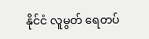နိုင်ငံ လူမွတ် ရေတပ်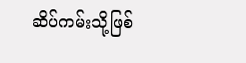ဆိပ်ကမ်းသို့ဖြစ်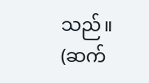သည်။
(ဆက်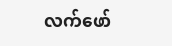လက်ဖော်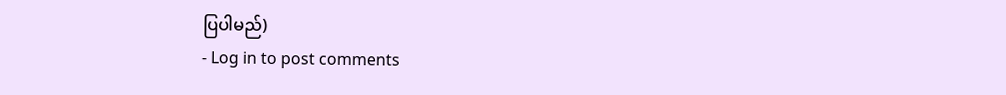ပြပါမည်)
- Log in to post comments